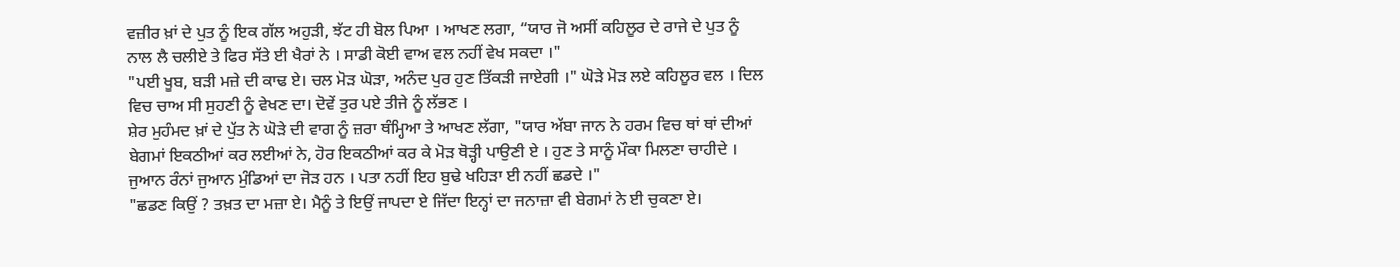ਵਜ਼ੀਰ ਖ਼ਾਂ ਦੇ ਪੁਤ ਨੂੰ ਇਕ ਗੱਲ ਅਹੁੜੀ, ਝੱਟ ਹੀ ਬੋਲ ਪਿਆ । ਆਖਣ ਲਗਾ, “ਯਾਰ ਜੋ ਅਸੀਂ ਕਹਿਲੂਰ ਦੇ ਰਾਜੇ ਦੇ ਪੁਤ ਨੂੰ ਨਾਲ ਲੈ ਚਲੀਏ ਤੇ ਫਿਰ ਸੱਤੇ ਈ ਖੈਰਾਂ ਨੇ । ਸਾਡੀ ਕੋਈ ਵਾਅ ਵਲ ਨਹੀਂ ਵੇਖ ਸਕਦਾ ।"
"ਪਈ ਖੂਬ, ਬੜੀ ਮਜ਼ੇ ਦੀ ਕਾਢ ਏ। ਚਲ ਮੋੜ ਘੋੜਾ, ਅਨੰਦ ਪੁਰ ਹੁਣ ਤਿੱਕੜੀ ਜਾਏਗੀ ।" ਘੋੜੇ ਮੋੜ ਲਏ ਕਹਿਲੂਰ ਵਲ । ਦਿਲ ਵਿਚ ਚਾਅ ਸੀ ਸੁਹਣੀ ਨੂੰ ਵੇਖਣ ਦਾ। ਦੋਵੇਂ ਤੁਰ ਪਏ ਤੀਜੇ ਨੂੰ ਲੱਭਣ ।
ਸ਼ੇਰ ਮੁਹੰਮਦ ਖ਼ਾਂ ਦੇ ਪੁੱਤ ਨੇ ਘੋੜੇ ਦੀ ਵਾਗ ਨੂੰ ਜ਼ਰਾ ਥੰਮ੍ਹਿਆ ਤੇ ਆਖਣ ਲੱਗਾ, "ਯਾਰ ਅੱਬਾ ਜਾਨ ਨੇ ਹਰਮ ਵਿਚ ਥਾਂ ਥਾਂ ਦੀਆਂ ਬੇਗਮਾਂ ਇਕਠੀਆਂ ਕਰ ਲਈਆਂ ਨੇ, ਹੋਰ ਇਕਠੀਆਂ ਕਰ ਕੇ ਮੋੜ ਥੋੜ੍ਹੀ ਪਾਉਣੀ ਏ । ਹੁਣ ਤੇ ਸਾਨੂੰ ਮੌਕਾ ਮਿਲਣਾ ਚਾਹੀਦੇ । ਜੁਆਨ ਰੰਨਾਂ ਜੁਆਨ ਮੁੰਡਿਆਂ ਦਾ ਜੋੜ ਹਨ । ਪਤਾ ਨਹੀਂ ਇਹ ਬੁਢੇ ਖਹਿੜਾ ਈ ਨਹੀਂ ਛਡਦੇ ।"
"ਛਡਣ ਕਿਉਂ ? ਤਖ਼ਤ ਦਾ ਮਜ਼ਾ ਏ। ਮੈਨੂੰ ਤੇ ਇਉਂ ਜਾਪਦਾ ਏ ਜਿੱਦਾ ਇਨ੍ਹਾਂ ਦਾ ਜਨਾਜ਼ਾ ਵੀ ਬੇਗਮਾਂ ਨੇ ਈ ਚੁਕਣਾ ਏ।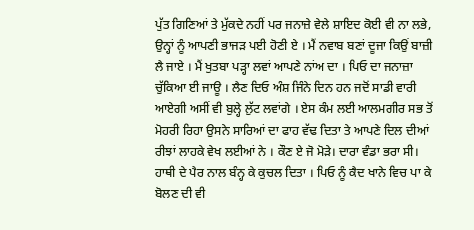ਪੁੱਤ ਗਿਣਿਆਂ ਤੇ ਮੁੱਕਦੇ ਨਹੀਂ ਪਰ ਜਨਾਜ਼ੇ ਵੇਲੇ ਸ਼ਾਇਦ ਕੋਈ ਵੀ ਨਾ ਲਭੇ, ਉਨ੍ਹਾਂ ਨੂੰ ਆਪਣੀ ਭਾਜੜ ਪਈ ਹੋਣੀ ਏ । ਮੈਂ ਨਵਾਬ ਬਣਾਂ ਦੂਜਾ ਕਿਉਂ ਬਾਜ਼ੀ ਲੈ ਜਾਏ । ਮੈਂ ਖੁਤਬਾ ਪੜ੍ਹਾ ਲਵਾਂ ਆਪਣੇ ਨਾਂਅ ਦਾ । ਪਿਓ ਦਾ ਜਨਾਜ਼ਾ ਚੁੱਕਿਆ ਈ ਜਾਊ । ਲੈਣ ਦਿਓ ਅੰਸ਼ ਜਿੰਨੇ ਦਿਨ ਹਨ ਜਦੋਂ ਸਾਡੀ ਵਾਰੀ ਆਏਗੀ ਅਸੀਂ ਵੀ ਬੁਲ੍ਹੇ ਲੁੱਟ ਲਵਾਂਗੇ । ਏਸ ਕੰਮ ਲਈ ਆਲਮਗੀਰ ਸਭ ਤੋਂ ਮੋਹਰੀ ਰਿਹਾ ਉਸਨੇ ਸਾਰਿਆਂ ਦਾ ਫਾਹ ਵੱਢ ਦਿਤਾ ਤੇ ਆਪਣੇ ਦਿਲ ਦੀਆਂ ਰੀਝਾਂ ਲਾਹਕੇ ਵੇਖ ਲਈਆਂ ਨੇ । ਕੌਣ ਏ ਜੋ ਮੋੜੇ। ਦਾਰਾ ਵੰਡਾ ਭਰਾ ਸੀ। ਹਾਥੀ ਦੇ ਪੈਰ ਨਾਲ ਬੰਨ੍ਹ ਕੇ ਕੁਚਲ ਦਿਤਾ । ਪਿਓ ਨੂੰ ਕੈਦ ਖਾਨੇ ਵਿਚ ਪਾ ਕੇ ਬੋਲਣ ਦੀ ਵੀ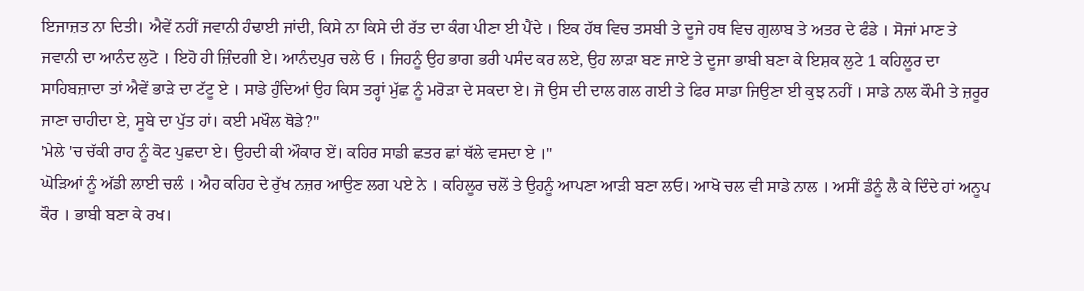ਇਜਾਜ਼ਤ ਨਾ ਦਿਤੀ। ਐਵੇਂ ਨਹੀਂ ਜਵਾਨੀ ਹੰਢਾਈ ਜਾਂਦੀ, ਕਿਸੇ ਨਾ ਕਿਸੇ ਦੀ ਰੱਤ ਦਾ ਕੰਗ ਪੀਣਾ ਈ ਪੈਂਦੇ । ਇਕ ਹੱਥ ਵਿਚ ਤਸਬੀ ਤੇ ਦੂਜੇ ਹਥ ਵਿਚ ਗੁਲਾਬ ਤੇ ਅਤਰ ਦੇ ਫੰਡੇ । ਸੋਜਾਂ ਮਾਣ ਤੇ ਜਵਾਨੀ ਦਾ ਆਨੰਦ ਲੁਟੋ । ਇਹੋ ਹੀ ਜ਼ਿੰਦਗੀ ਏ। ਆਨੰਦਪੁਰ ਚਲੇ ਓ । ਜਿਹਨੂੰ ਉਹ ਭਾਗ ਭਰੀ ਪਸੰਦ ਕਰ ਲਏ, ਉਹ ਲਾੜਾ ਬਣ ਜਾਏ ਤੇ ਦੂਜਾ ਭਾਬੀ ਬਣਾ ਕੇ ਇਸ਼ਕ ਲੁਟੇ 1 ਕਹਿਲੂਰ ਦਾ ਸਾਹਿਬਜ਼ਾਦਾ ਤਾਂ ਐਵੇਂ ਭਾੜੇ ਦਾ ਟੱਟੂ ਏ । ਸਾਡੇ ਹੁੰਦਿਆਂ ਉਹ ਕਿਸ ਤਰ੍ਹਾਂ ਮੁੱਛ ਨੂੰ ਮਰੋੜਾ ਦੇ ਸਕਦਾ ਏ। ਜੋ ਉਸ ਦੀ ਦਾਲ ਗਲ ਗਈ ਤੇ ਫਿਰ ਸਾਡਾ ਜਿਉਣਾ ਈ ਕੁਝ ਨਹੀਂ । ਸਾਡੇ ਨਾਲ ਕੌਮੀ ਤੇ ਜ਼ਰੂਰ ਜਾਣਾ ਚਾਹੀਦਾ ਏ, ਸੂਬੇ ਦਾ ਪੁੱਤ ਹਾਂ। ਕਈ ਮਖੌਲ ਥੋਡੇ?"
'ਮੇਲੇ 'ਚ ਚੱਕੀ ਰਾਹ ਨੂੰ ਕੋਟ ਪੁਛਦਾ ਏ। ਉਹਦੀ ਕੀ ਔਕਾਰ ਏਂ। ਕਹਿਰ ਸਾਡੀ ਛਤਰ ਛਾਂ ਥੱਲੇ ਵਸਦਾ ਏ ।"
ਘੋੜਿਆਂ ਨੂੰ ਅੱਡੀ ਲਾਈ ਚਲੰ । ਐਹ ਕਹਿਹ ਦੇ ਰੁੱਖ ਨਜ਼ਰ ਆਉਣ ਲਗ ਪਏ ਨੇ । ਕਹਿਲੂਰ ਚਲੋਂ ਤੇ ਉਹਨੂੰ ਆਪਣਾ ਆੜੀ ਬਣਾ ਲਓ। ਆਖੋ ਚਲ ਵੀ ਸਾਡੇ ਨਾਲ । ਅਸੀਂ ਡੰਨੂੰ ਲੈ ਕੇ ਦਿੰਦੇ ਹਾਂ ਅਨੂਪ ਕੌਰ । ਭਾਬੀ ਬਣਾ ਕੇ ਰਖ।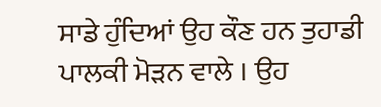ਸਾਡੇ ਹੁੰਦਿਆਂ ਉਹ ਕੌਣ ਹਨ ਤੁਹਾਡੀ ਪਾਲਕੀ ਮੋੜਨ ਵਾਲੇ । ਉਹ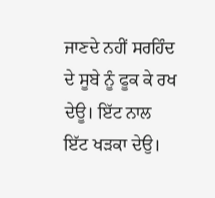ਜਾਣਦੇ ਨਹੀਂ ਸਰਹਿੰਦ ਦੇ ਸੂਬੇ ਨੂੰ ਫੂਕ ਕੇ ਰਖ ਦੇਊ। ਇੱਟ ਨਾਲ ਇੱਟ ਖੜਕਾ ਦੇਉ।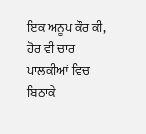ਇਕ ਅਨੂਪ ਕੌਰ ਕੀ, ਹੋਰ ਵੀ ਚਾਰ ਪਾਲਕੀਆਂ ਵਿਚ ਬਿਠਾਕੇ